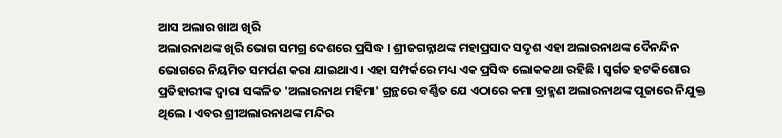ଆସ ଅଲାର ଖାଅ ଖିରି
ଅଲାରନାଥଙ୍କ ଖିରି ଭୋଗ ସମଗ୍ର ଦେଶରେ ପ୍ରସିଦ୍ଧ । ଶ୍ରୀଜଗନ୍ନାଥଙ୍କ ମହାପ୍ରସାଦ ସଦୃଶ ଏହା ଅଲାରନାଥଙ୍କ ଦୈନନ୍ଦିନ ଭୋଗରେ ନିୟମିତ ସମର୍ପଣ କରା ଯାଇଥାଏ । ଏହା ସମ୍ପର୍କରେ ମଧ୍ୟ ଏକ ପ୍ରସିଦ୍ଧ ଲୋକକଥା ରହିଛି । ସ୍ବର୍ଗତ ହଟକିଶୋର ପ୍ରତିହାରୀଙ୍କ ଦ୍ଵାରା ସଙ୍କଳିତ 'ଅଲାରନାଥ ମହିମା' ଗ୍ରନ୍ଥରେ ବର୍ଣ୍ଣିତ ଯେ ଏଠାରେ କମା ବ୍ରାହ୍ମଣ ଅଲାରନାଥଙ୍କ ପୂଜାରେ ନିଯୁକ୍ତ ଥିଲେ । ଏବର ଶ୍ରୀଅଲାରନାଥଙ୍କ ମନ୍ଦିର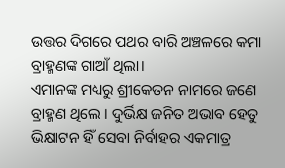ଉତ୍ତର ଦିଗରେ ପଥର ବାରି ଅଞ୍ଚଳରେ କମା ବ୍ରାହ୍ମଣଙ୍କ ଗାଆଁ ଥିଲା।
ଏମାନଙ୍କ ମଧ୍ୟରୁ ଶ୍ରୀକେତନ ନାମରେ ଜଣେ ବ୍ରାହ୍ମଣ ଥିଲେ । ଦୁର୍ଭିକ୍ଷ ଜନିତ ଅଭାବ ହେତୁ ଭିକ୍ଷାଟନ ହିଁ ସେବା ନିର୍ବାହର ଏକମାତ୍ର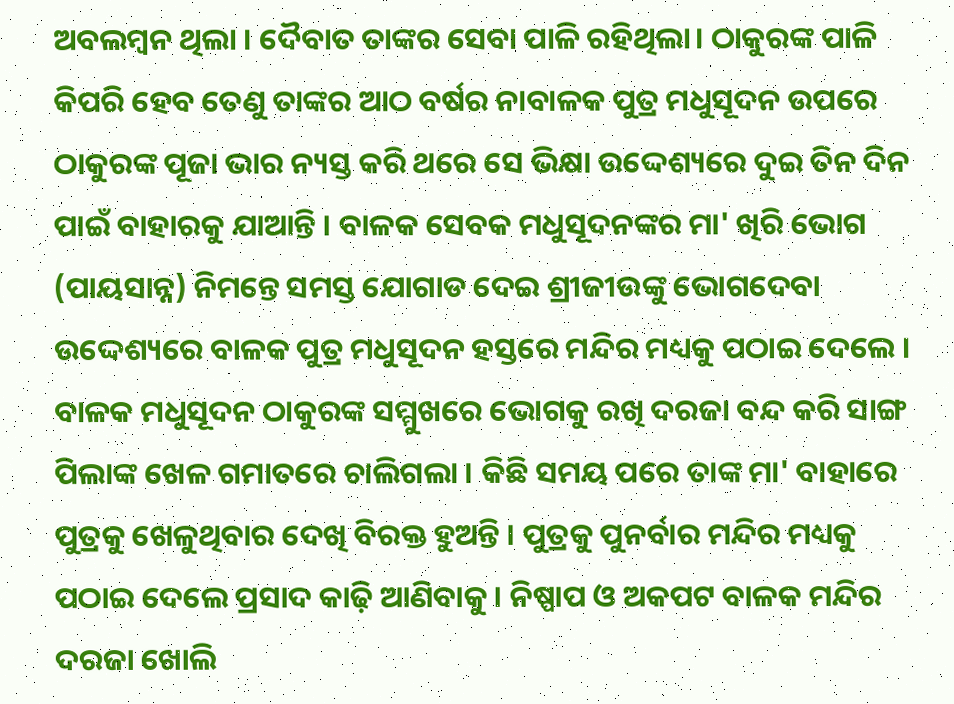ଅବଲମ୍ବନ ଥିଲା । ଦୈବାତ ତାଙ୍କର ସେବା ପାଳି ରହିଥିଲା। ଠାକୁରଙ୍କ ପାଳି କିପରି ହେବ ତେଣୁ ତାଙ୍କର ଆଠ ବର୍ଷର ନାବାଳକ ପୁତ୍ର ମଧୁସୂଦନ ଉପରେ ଠାକୁରଙ୍କ ପୂଜା ଭାର ନ୍ୟସ୍ତ କରି ଥରେ ସେ ଭିକ୍ଷା ଉଦ୍ଦେଶ୍ୟରେ ଦୁଇ ତିନ ଦିନ ପାଇଁ ବାହାରକୁ ଯାଆନ୍ତି । ବାଳକ ସେବକ ମଧୁସୂଦନଙ୍କର ମା' ଖିରି ଭୋଗ (ପାୟସାନ୍ନ) ନିମନ୍ତେ ସମସ୍ତ ଯୋଗାଡ ଦେଇ ଶ୍ରୀଜୀଉଙ୍କୁ ଭୋଗଦେବା ଉଦ୍ଦେଶ୍ୟରେ ବାଳକ ପୁତ୍ର ମଧୁସୂଦନ ହସ୍ତରେ ମନ୍ଦିର ମଧ୍ୟକୁ ପଠାଇ ଦେଲେ ।
ବାଳକ ମଧୁସୂଦନ ଠାକୁରଙ୍କ ସମ୍ମୁଖରେ ଭୋଗକୁ ରଖି ଦରଜା ବନ୍ଦ କରି ସାଙ୍ଗ ପିଲାଙ୍କ ଖେଳ ଗମାତରେ ଚାଲିଗଲା । କିଛି ସମୟ ପରେ ତାଙ୍କ ମା' ବାହାରେ ପୁତ୍ରକୁ ଖେଳୁଥିବାର ଦେଖି ବିରକ୍ତ ହୁଅନ୍ତି । ପୁତ୍ରକୁ ପୁନର୍ବାର ମନ୍ଦିର ମଧ୍ୟକୁ ପଠାଇ ଦେଲେ ପ୍ରସାଦ କାଢ଼ି ଆଣିବାକୁ । ନିଷ୍ପାପ ଓ ଅକପଟ ବାଳକ ମନ୍ଦିର ଦରଜା ଖୋଲି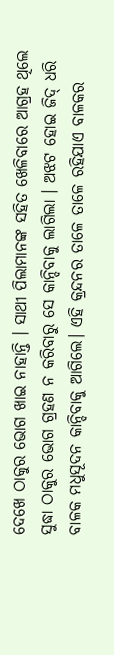ଦେଖେ ଠାକୁର ଭୋଗ ଖାଇ ନାହାନ୍ତି । ସାଥୀ ପିଲାମାନଙ୍କ ସହିତ ଖେଳିବାରେ ଆଗ୍ରହ ଥିଲେ ସୁଦ୍ଧା ଠାକୁର ଭୋଗ ଗ୍ରହଣ ନ କରିବାରୁ ସେ କାନ୍ଦିବାକୁ ଲାଗିଲା । ଅଝଟ ହୋଇ ଜିଦ୍ ଧରି ବାଳକ ମଧୁସୂଦନ କାନ୍ଦିବାକୁ ଆଗିଲେ। ଏହି କ୍ରନ୍ଦନର ତାଳେ ତାଳେ ରହିଯାଏ ବାଳକର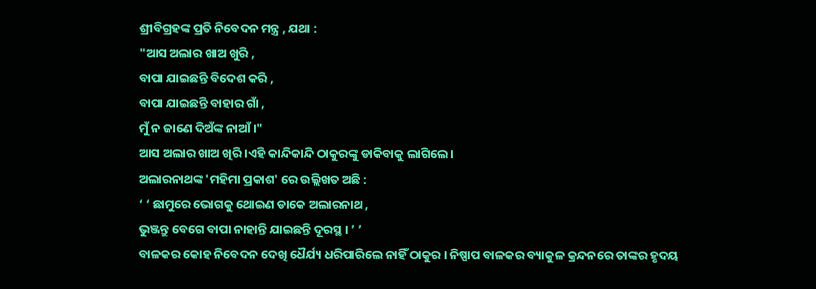ଶ୍ରୀବିଗ୍ରହଙ୍କ ପ୍ରତି ନିବେଦନ ମନ୍ତ୍ର , ଯଥା :
"ଆସ ଅଲାର ଖାଅ ଖୁରି ,
ବାପା ଯାଇଛନ୍ତି ବିଦେଶ କରି ,
ବାପା ଯାଇଛନ୍ତି ବାହାର ଗାଁ ,
ମୁଁ ନ ଜାଣେ ଦିଅଁଙ୍କ ନାଆଁ ।"
ଆସ ଅଲାର ଖାଅ ଖିରି ।ଏହି କାନ୍ଦିକାନ୍ଦି ଠାକୁରଙ୍କୁ ଡାକିବାକୁ ଲାଗିଲେ।
ଅଲାରନାଥଙ୍କ 'ମହିମା ପ୍ରକାଶ' ରେ ଉଲ୍ଲିଖତ ଅଛି :
‘ ‘ ଛାମୁରେ ଭୋଗକୁ ଥୋଇଣ ଡାକେ ଅଲାରନାଥ ,
ଭୁଞ୍ଜନ୍ତୁ ବେଗେ ବାପା ନାହାନ୍ତି ଯାଇଛନ୍ତି ଦୂରସ୍ଥ । ’ ’
ବାଳକର କୋହ ନିବେଦନ ଦେଖି ଧୈର୍ଯ୍ୟ ଧରିପାରିଲେ ନାହିଁ ଠାକୁର । ନିଷ୍ପାପ ବାଳକର ବ୍ୟାକୁଳ କ୍ରନ୍ଦନରେ ତାଙ୍କର ହୃଦୟ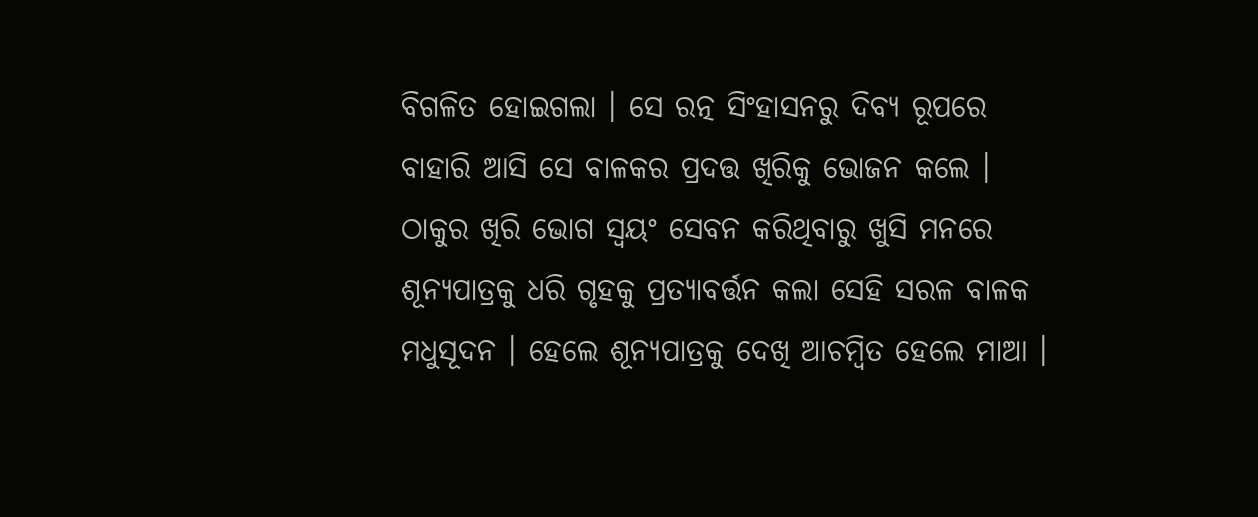ବିଗଳିତ ହୋଇଗଲା । ସେ ରତ୍ନ ସିଂହାସନରୁ ଦିବ୍ଯ ରୂପରେ ବାହାରି ଆସି ସେ ବାଳକର ପ୍ରଦତ୍ତ ଖିରିକୁ ଭୋଜନ କଲେ । ଠାକୁର ଖିରି ଭୋଗ ସ୍ବୟଂ ସେବନ କରିଥିବାରୁ ଖୁସି ମନରେ ଶୂନ୍ୟପାତ୍ରକୁ ଧରି ଗୃହକୁ ପ୍ରତ୍ୟାବର୍ତ୍ତନ କଲା ସେହି ସରଳ ବାଳକ ମଧୁସୂଦନ । ହେଲେ ଶୂନ୍ୟପାତ୍ରକୁ ଦେଖି ଆଚମ୍ବିତ ହେଲେ ମାଆ ।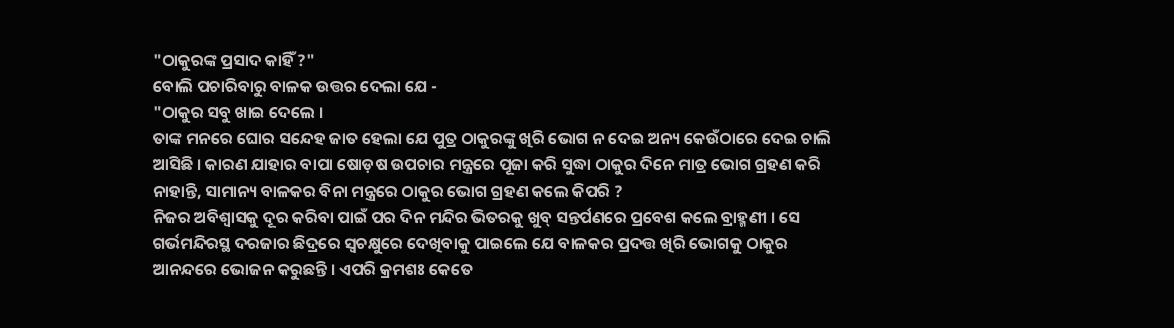"ଠାକୁରଙ୍କ ପ୍ରସାଦ କାହିଁ ?"
ବୋଲି ପଚାରିବାରୁ ବାଳକ ଉତ୍ତର ଦେଲା ଯେ -
"ଠାକୁର ସବୁ ଖାଇ ଦେଲେ ।
ତାଙ୍କ ମନରେ ଘୋର ସନ୍ଦେହ ଜାତ ହେଲା ଯେ ପୁତ୍ର ଠାକୁରଙ୍କୁ ଖିରି ଭୋଗ ନ ଦେଇ ଅନ୍ୟ କେଉଁଠାରେ ଦେଇ ଚାଲି ଆସିଛି । କାରଣ ଯାହାର ବାପା ଷୋଡ଼ଷ ଉପଚାର ମନ୍ତ୍ରରେ ପୂଜା କରି ସୁଦ୍ଧା ଠାକୁର ଦିନେ ମାତ୍ର ଭୋଗ ଗ୍ରହଣ କରି ନାହାନ୍ତି, ସାମାନ୍ୟ ବାଳକର ବିନା ମନ୍ତ୍ରରେ ଠାକୁର ଭୋଗ ଗ୍ରହଣ କଲେ କିପରି ?
ନିଜର ଅବିଶ୍ୱାସକୁ ଦୂର କରିବା ପାଇଁ ପର ଦିନ ମନ୍ଦିର ଭିତରକୁ ଖୁବ୍ ସନ୍ତର୍ପଣରେ ପ୍ରବେଶ କଲେ ବ୍ରାହ୍ମଣୀ । ସେ ଗର୍ଭମନ୍ଦିରସ୍ଥ ଦରଜାର ଛିଦ୍ରରେ ସ୍ବଚକ୍ଷୁରେ ଦେଖିବାକୁ ପାଇଲେ ଯେ ବାଳକର ପ୍ରଦତ୍ତ ଖିରି ଭୋଗକୁ ଠାକୁର ଆନନ୍ଦରେ ଭୋଜନ କରୁଛନ୍ତି । ଏପରି କ୍ରମଶଃ କେତେ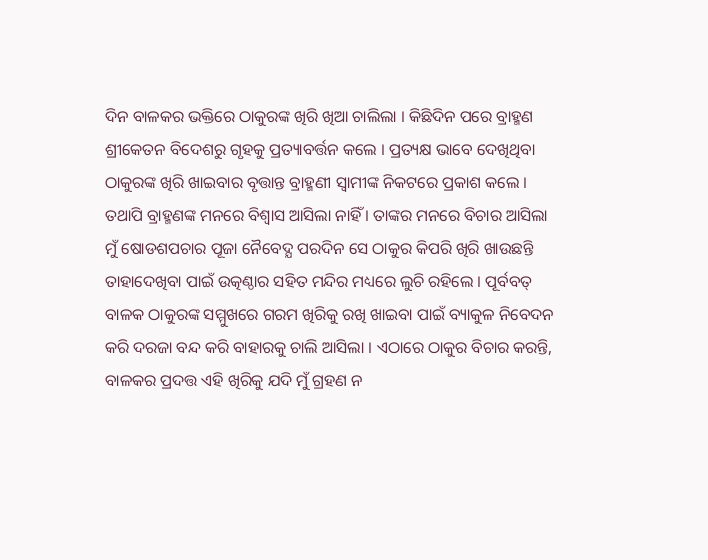ଦିନ ବାଳକର ଭକ୍ତିରେ ଠାକୁରଙ୍କ ଖିରି ଖିଆ ଚାଲିଲା । କିଛିଦିନ ପରେ ବ୍ରାହ୍ମଣ ଶ୍ରୀକେତନ ବିଦେଶରୁ ଗୃହକୁ ପ୍ରତ୍ୟାବର୍ତ୍ତନ କଲେ । ପ୍ରତ୍ୟକ୍ଷ ଭାବେ ଦେଖିଥିବା ଠାକୁରଙ୍କ ଖିରି ଖାଇବାର ବୃତ୍ତାନ୍ତ ବ୍ରାହ୍ମଣୀ ସ୍ଵାମୀଙ୍କ ନିକଟରେ ପ୍ରକାଶ କଲେ । ତଥାପି ବ୍ରାହ୍ମଣଙ୍କ ମନରେ ବିଶ୍ବାସ ଆସିଲା ନାହିଁ । ତାଙ୍କର ମନରେ ବିଚାର ଆସିଲା ମୁଁ ଷୋଡଶପଚାର ପୂଜା ନୈବେଦ୍ଯ ପରଦିନ ସେ ଠାକୁର କିପରି ଖିରି ଖାଉଛନ୍ତି ତାହାଦେଖିବା ପାଇଁ ଉତ୍କଣ୍ଠାର ସହିତ ମନ୍ଦିର ମଧ୍ୟରେ ଲୁଚି ରହିଲେ । ପୂର୍ବବତ୍ ବାଳକ ଠାକୁରଙ୍କ ସମ୍ମୁଖରେ ଗରମ ଖିରିକୁ ରଖି ଖାଇବା ପାଇଁ ବ୍ୟାକୁଳ ନିବେଦନ କରି ଦରଜା ବନ୍ଦ କରି ବାହାରକୁ ଚାଲି ଆସିଲା । ଏଠାରେ ଠାକୁର ବିଚାର କରନ୍ତି, ବାଳକର ପ୍ରଦତ୍ତ ଏହି ଖିରିକୁ ଯଦି ମୁଁ ଗ୍ରହଣ ନ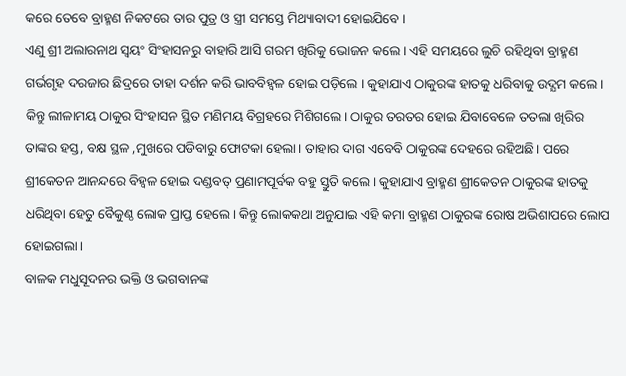କରେ ତେବେ ବ୍ରାହ୍ମଣ ନିକଟରେ ତାର ପୁତ୍ର ଓ ସ୍ତ୍ରୀ ସମସ୍ତେ ମିଥ୍ୟାବାଦୀ ହୋଇଯିବେ ।
ଏଣୁ ଶ୍ରୀ ଅଲାରନାଥ ସ୍ବୟଂ ସିଂହାସନରୁ ବାହାରି ଆସି ଗରମ ଖିରିକୁ ଭୋଜନ କଲେ । ଏହି ସମୟରେ ଲୁଚି ରହିଥିବା ବ୍ରାହ୍ମଣ ଗର୍ଭଗୃହ ଦରଜାର ଛିଦ୍ରରେ ତାହା ଦର୍ଶନ କରି ଭାବବିହ୍ବଳ ହୋଇ ପଡ଼ିଲେ । କୁହାଯାଏ ଠାକୁରଙ୍କ ହାତକୁ ଧରିବାକୁ ଉଦ୍ଯମ କଲେ। କିନ୍ତୁ ଲୀଳାମୟ ଠାକୁର ସିଂହାସନ ସ୍ଥିତ ମଣିମୟ ବିଗ୍ରହରେ ମିଶିଗଲେ। ଠାକୁର ତରତର ହୋଇ ଯିବାବେଳେ ତତଲା ଖିରିର ତାଙ୍କର ହସ୍ତ, ବକ୍ଷ ସ୍ଥଳ ,ମୁଖରେ ପଡିବାରୁ ଫୋଟକା ହେଲା। ତାହାର ଦାଗ ଏବେବି ଠାକୁରଙ୍କ ଦେହରେ ରହିଅଛି। ପରେ ଶ୍ରୀକେତନ ଆନନ୍ଦରେ ବିହ୍ଵଳ ହୋଇ ଦଣ୍ଡବତ୍ ପ୍ରଣାମପୂର୍ବକ ବହୁ ସ୍ତୁତି କଲେ । କୁହାଯାଏ ବ୍ରାହ୍ମଣ ଶ୍ରୀକେତନ ଠାକୁରଙ୍କ ହାତକୁ ଧରିଥିବା ହେତୁ ବୈକୁଣ୍ଠ ଲୋକ ପ୍ରାପ୍ତ ହେଲେ। କିନ୍ତୁ ଲୋକକଥା ଅନୁଯାଇ ଏହି କମା ବ୍ରାହ୍ମଣ ଠାକୁରଙ୍କ ରୋଷ ଅଭିଶାପରେ ଲୋପ ହୋଇଗଲା।
ବାଳକ ମଧୁସୂଦନର ଭକ୍ତି ଓ ଭଗବାନଙ୍କ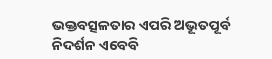ଭକ୍ତବତ୍ସଳତାର ଏପରି ଅଭୂତପୂର୍ବ ନିଦର୍ଶନ ଏବେବି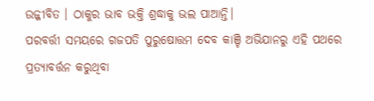ଉଜ୍ଜୀବିତ । ଠାକୁର ଭାବ ଭକ୍ତି ଶ୍ରଦ୍ଧାକୁ ଭଲ ପାଆନ୍ତି।
ପରବର୍ତ୍ତୀ ସମୟରେ ଗଜପତି ପୁରୁଷୋତ୍ତମ ଦେବ କାଞ୍ଚି ଅଭିଯାନରୁ ଏହି ପଥରେ ପ୍ରତ୍ୟାବର୍ତ୍ତନ କରୁଥିବା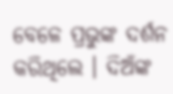ବେଳେ ପ୍ରଭୁଙ୍କ ଦର୍ଶନ କରିଥିଲେ । ଦିଅଁଙ୍କ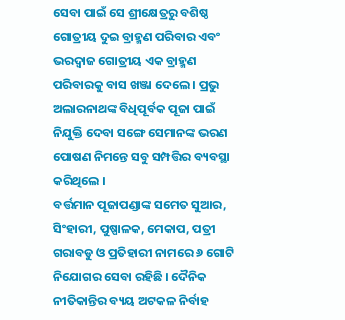ସେବା ପାଇଁ ସେ ଶ୍ରୀକ୍ଷେତ୍ରରୁ ବଶିଷ୍ଠ ଗୋତ୍ରୀୟ ଦୁଇ ବ୍ରାହ୍ମଣ ପରିବାର ଏବଂ ଭରଦ୍ୱାଜ ଗୋତ୍ରୀୟ ଏକ ବ୍ରାହ୍ମଣ ପରିବାରକୁ ବାସ ଖଞ୍ଜା ଦେଲେ । ପ୍ରଭୁ ଅଲାରନାଥଙ୍କ ବିଧିପୂର୍ବକ ପୂଜା ପାଇଁ ନିଯୁକ୍ତି ଦେବା ସଙ୍ଗେ ସେମାନଙ୍କ ଭରଣ ପୋଷଣ ନିମନ୍ତେ ସବୁ ସମ୍ପତ୍ତିର ବ୍ୟବସ୍ଥା କରିଥିଲେ ।
ବର୍ତ୍ତମାନ ପୂଜାପଣ୍ଡାଙ୍କ ସମେତ ସୁଆର, ସିଂହାରୀ, ପୁଷ୍ପାଳକ, ମେକାପ, ପତ୍ରୀ ଗରାବଡୁ ଓ ପ୍ରତିହାରୀ ନାମରେ ୬ ଗୋଟି ନିଯୋଗର ସେବା ରହିଛି । ଦୈନିକ ନୀତିକାନ୍ତିର ବ୍ୟୟ ଅଟକଳ ନିର୍ବାହ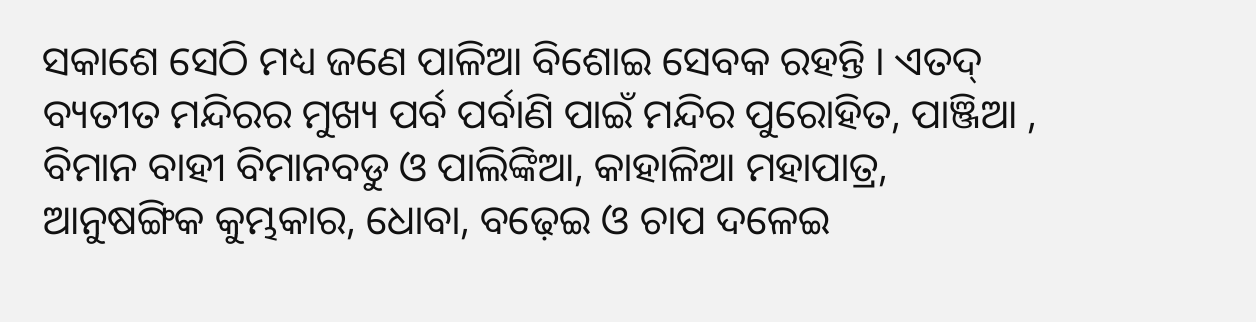ସକାଶେ ସେଠି ମଧ୍ୟ ଜଣେ ପାଳିଆ ବିଶୋଇ ସେବକ ରହନ୍ତି । ଏତଦ୍ ବ୍ୟତୀତ ମନ୍ଦିରର ମୁଖ୍ୟ ପର୍ବ ପର୍ବାଣି ପାଇଁ ମନ୍ଦିର ପୁରୋହିତ, ପାଞ୍ଜିଆ , ବିମାନ ବାହୀ ବିମାନବଡୁ ଓ ପାଲିଙ୍କିଆ, କାହାଳିଆ ମହାପାତ୍ର, ଆନୁଷଙ୍ଗିକ କୁମ୍ଭକାର, ଧୋବା, ବଢ଼େଇ ଓ ଚାପ ଦଳେଇ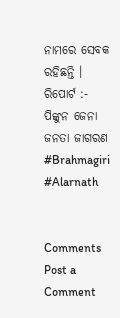ନାମରେ ସେବକ ରହିଛନ୍ତି ।
ରିପୋର୍ଟ :- ପିଙ୍କୁନ ଜେନା
ଜନତା ଜାଗରଣ
#Brahmagiri #Alarnath


Comments
Post a Comment